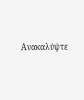Ανακαλύψτε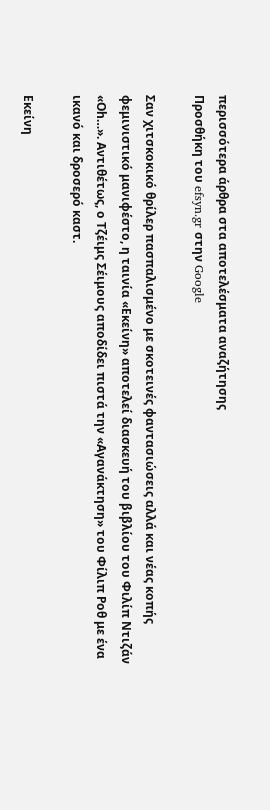περισσότερα άρθρα στα αποτελέσματα αναζήτησης
Προσθήκη του efsyn.gr στην Google

Σαν χιτσκοκικό θρίλερ πασπαλισμένο με σκοτεινές φαντασιώσεις αλλά και νέας κοπής φεμινιστικό μανιφέστο, η ταινία «Εκείνη» αποτελεί διασκευή του βιβλίου του Φιλίπ Ντιζάν «Οh…». Αντιθέτως, ο Τζέιμς Σέιμους αποδίδει πιστά την «Αγανάκτηση» του Φίλιπ Ροθ με ένα ικανό και δροσερό καστ.

Εκείνη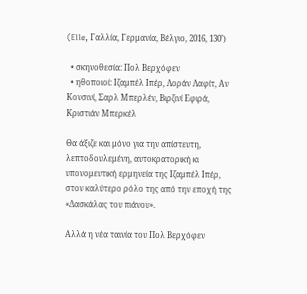(Elle, Γαλλία, Γερμανία, Βέλγιο, 2016, 130’)

  • σκηνοθεσία: Πολ Βερχόφεν
  • ηθοποιοί: Ιζαμπέλ Ιπέρ, Λοράν Λαφίτ, Αν Κονσινί, Σαρλ Μπερλέν, Βιρζινί Εφιρά, Κριστιάν Μπερκέλ

Θα άξιζε και μόνο για την απίστευτη, λεπτοδουλεμένη, αυτοκρατορική κι υπονομευτική ερμηνεία της Ιζαμπέλ Ιπέρ, στον καλύτερο ρόλο της από την εποχή της «Δασκάλας του πιάνου».

Αλλά η νέα ταινία του Πολ Βερχόφεν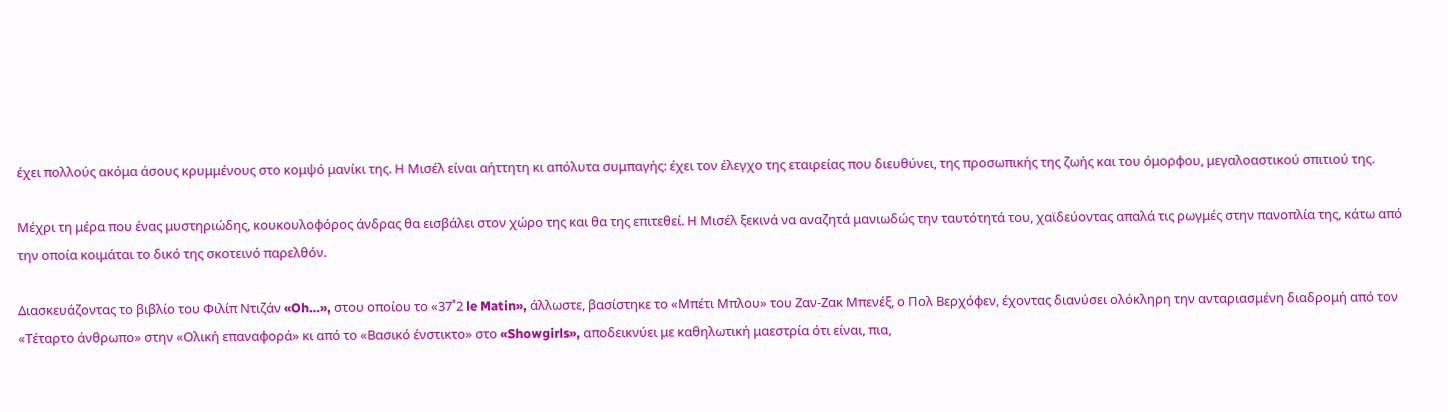έχει πολλούς ακόμα άσους κρυμμένους στο κομψό μανίκι της. Η Μισέλ είναι αήττητη κι απόλυτα συμπαγής: έχει τον έλεγχο της εταιρείας που διευθύνει, της προσωπικής της ζωής και του όμορφου, μεγαλοαστικού σπιτιού της.

Μέχρι τη μέρα που ένας μυστηριώδης, κουκουλοφόρος άνδρας θα εισβάλει στον χώρο της και θα της επιτεθεί. Η Μισέλ ξεκινά να αναζητά μανιωδώς την ταυτότητά του, χαϊδεύοντας απαλά τις ρωγμές στην πανοπλία της, κάτω από την οποία κοιμάται το δικό της σκοτεινό παρελθόν.

Διασκευάζοντας το βιβλίο του Φιλίπ Ντιζάν «Oh…», στου οποίου το «37˚2 le Matin», άλλωστε, βασίστηκε το «Μπέτι Μπλου» του Ζαν-Ζακ Μπενέξ, ο Πολ Βερχόφεν, έχοντας διανύσει ολόκληρη την ανταριασμένη διαδρομή από τον «Τέταρτο άνθρωπο» στην «Ολική επαναφορά» κι από το «Βασικό ένστικτο» στο «Showgirls», αποδεικνύει με καθηλωτική μαεστρία ότι είναι, πια,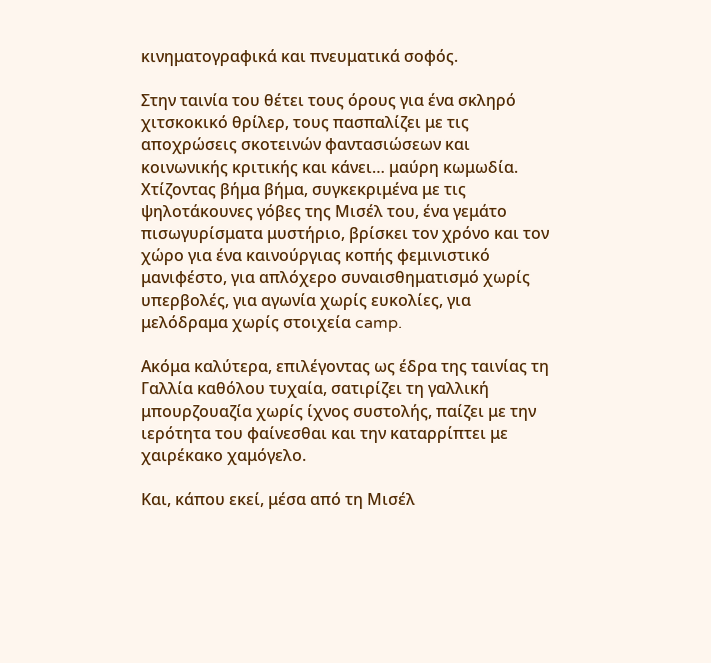κινηματογραφικά και πνευματικά σοφός.

Στην ταινία του θέτει τους όρους για ένα σκληρό χιτσκοκικό θρίλερ, τους πασπαλίζει με τις αποχρώσεις σκοτεινών φαντασιώσεων και κοινωνικής κριτικής και κάνει… μαύρη κωμωδία. Χτίζοντας βήμα βήμα, συγκεκριμένα με τις ψηλοτάκουνες γόβες της Μισέλ του, ένα γεμάτο πισωγυρίσματα μυστήριο, βρίσκει τον χρόνο και τον χώρο για ένα καινούργιας κοπής φεμινιστικό μανιφέστο, για απλόχερο συναισθηματισμό χωρίς υπερβολές, για αγωνία χωρίς ευκολίες, για μελόδραμα χωρίς στοιχεία camp.

Ακόμα καλύτερα, επιλέγοντας ως έδρα της ταινίας τη Γαλλία καθόλου τυχαία, σατιρίζει τη γαλλική μπουρζουαζία χωρίς ίχνος συστολής, παίζει με την ιερότητα του φαίνεσθαι και την καταρρίπτει με χαιρέκακο χαμόγελο.

Και, κάπου εκεί, μέσα από τη Μισέλ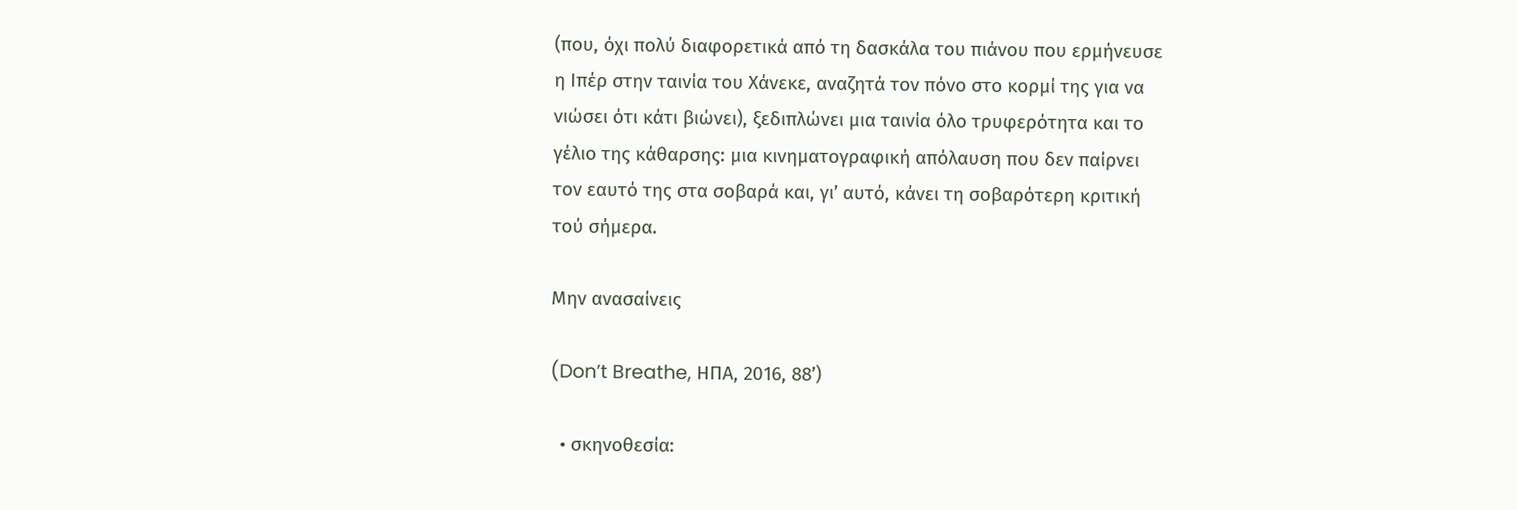(που, όχι πολύ διαφορετικά από τη δασκάλα του πιάνου που ερμήνευσε η Ιπέρ στην ταινία του Χάνεκε, αναζητά τον πόνο στο κορμί της για να νιώσει ότι κάτι βιώνει), ξεδιπλώνει μια ταινία όλο τρυφερότητα και το γέλιο της κάθαρσης: μια κινηματογραφική απόλαυση που δεν παίρνει τον εαυτό της στα σοβαρά και, γι’ αυτό, κάνει τη σοβαρότερη κριτική τού σήμερα.

Μην ανασαίνεις

(Don’t Breathe, ΗΠΑ, 2016, 88’)

  • σκηνοθεσία: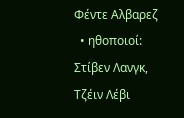Φέντε Αλβαρεζ
  • ηθοποιοί: Στίβεν Λανγκ, Τζέιν Λέβι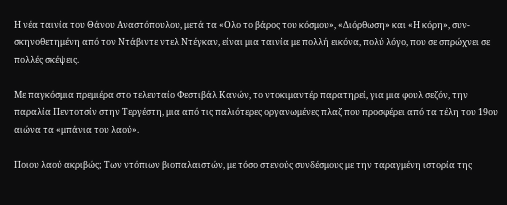Η νέα ταινία του Θάνου Αναστόπουλου, μετά τα «Ολο το βάρος του κόσμου», «Διόρθωση» και «Η κόρη», συν-σκηνοθετημένη από τον Ντάβιντε ντελ Ντέγκαν, είναι μια ταινία με πολλή εικόνα, πολύ λόγο, που σε σπρώχνει σε πολλές σκέψεις.

Με παγκόσμια πρεμιέρα στο τελευταίο Φεστιβάλ Κανών, το ντοκιμαντέρ παρατηρεί, για μια φουλ σεζόν, την παραλία Πεντοτσίν στην Τεργέστη, μια από τις παλιότερες οργανωμένες πλαζ που προσφέρει από τα τέλη του 19ου αιώνα τα «μπάνια του λαού».

Ποιου λαού ακριβώς; Των ντόπιων βιοπαλαιστών, με τόσο στενούς συνδέσμους με την ταραγμένη ιστορία της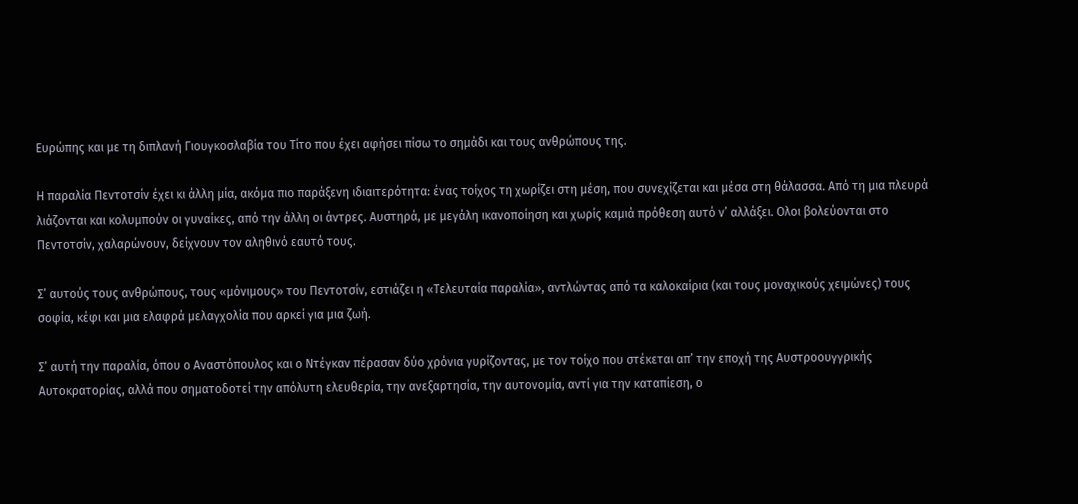Ευρώπης και με τη διπλανή Γιουγκοσλαβία του Τίτο που έχει αφήσει πίσω το σημάδι και τους ανθρώπους της.

Η παραλία Πεντοτσίν έχει κι άλλη μία, ακόμα πιο παράξενη ιδιαιτερότητα: ένας τοίχος τη χωρίζει στη μέση, που συνεχίζεται και μέσα στη θάλασσα. Από τη μια πλευρά λιάζονται και κολυμπούν οι γυναίκες, από την άλλη οι άντρες. Αυστηρά, με μεγάλη ικανοποίηση και χωρίς καμιά πρόθεση αυτό ν’ αλλάξει. Ολοι βολεύονται στο Πεντοτσίν, χαλαρώνουν, δείχνουν τον αληθινό εαυτό τους.

Σ’ αυτούς τους ανθρώπους, τους «μόνιμους» του Πεντοτσίν, εστιάζει η «Τελευταία παραλία», αντλώντας από τα καλοκαίρια (και τους μοναχικούς χειμώνες) τους σοφία, κέφι και μια ελαφρά μελαγχολία που αρκεί για μια ζωή.

Σ’ αυτή την παραλία, όπου ο Αναστόπουλος και ο Ντέγκαν πέρασαν δύο χρόνια γυρίζοντας, με τον τοίχο που στέκεται απ’ την εποχή της Αυστροουγγρικής Αυτοκρατορίας, αλλά που σηματοδοτεί την απόλυτη ελευθερία, την ανεξαρτησία, την αυτονομία, αντί για την καταπίεση, ο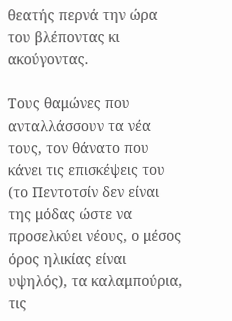θεατής περνά την ώρα του βλέποντας κι ακούγοντας.

Τους θαμώνες που ανταλλάσσουν τα νέα τους, τον θάνατο που κάνει τις επισκέψεις του (το Πεντοτσίν δεν είναι της μόδας ώστε να προσελκύει νέους, ο μέσος όρος ηλικίας είναι υψηλός), τα καλαμπούρια, τις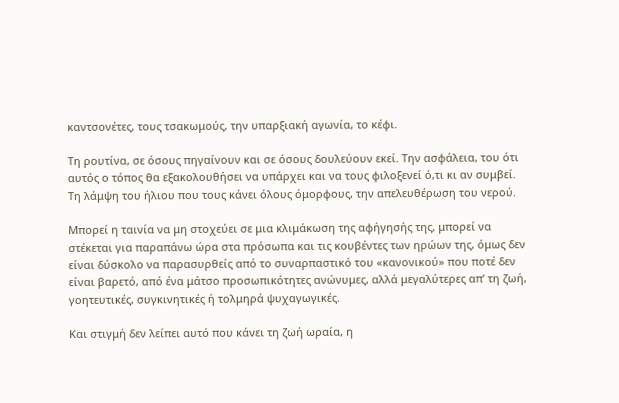καντσονέτες, τους τσακωμούς, την υπαρξιακή αγωνία, το κέφι.

Τη ρουτίνα, σε όσους πηγαίνουν και σε όσους δουλεύουν εκεί. Την ασφάλεια, του ότι αυτός ο τόπος θα εξακολουθήσει να υπάρχει και να τους φιλοξενεί ό,τι κι αν συμβεί. Τη λάμψη του ήλιου που τους κάνει όλους όμορφους, την απελευθέρωση του νερού.

Μπορεί η ταινία να μη στοχεύει σε μια κλιμάκωση της αφήγησής της, μπορεί να στέκεται για παραπάνω ώρα στα πρόσωπα και τις κουβέντες των ηρώων της, όμως δεν είναι δύσκολο να παρασυρθείς από το συναρπαστικό του «κανονικού» που ποτέ δεν είναι βαρετό, από ένα μάτσο προσωπικότητες ανώνυμες, αλλά μεγαλύτερες απ’ τη ζωή, γοητευτικές, συγκινητικές ή τολμηρά ψυχαγωγικές.

Και στιγμή δεν λείπει αυτό που κάνει τη ζωή ωραία, η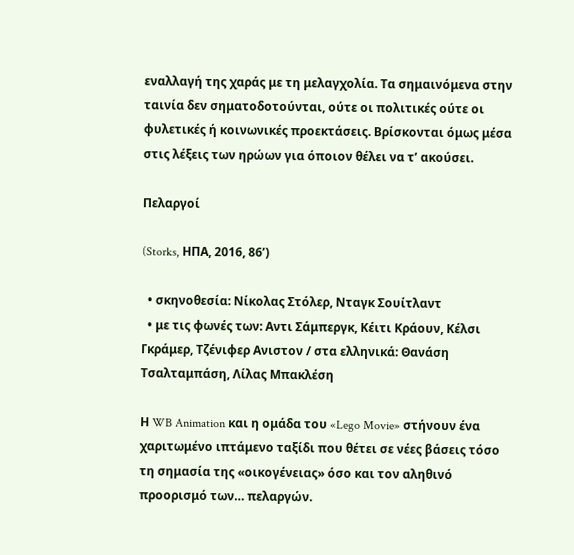εναλλαγή της χαράς με τη μελαγχολία. Τα σημαινόμενα στην ταινία δεν σηματοδοτούνται, ούτε οι πολιτικές ούτε οι φυλετικές ή κοινωνικές προεκτάσεις. Βρίσκονται όμως μέσα στις λέξεις των ηρώων για όποιον θέλει να τ’ ακούσει.

Πελαργοί

(Storks, ΗΠΑ, 2016, 86’)

  • σκηνοθεσία: Νίκολας Στόλερ, Νταγκ Σουίτλαντ
  • με τις φωνές των: Αντι Σάμπεργκ, Κέιτι Κράουν, Κέλσι Γκράμερ, Τζένιφερ Ανιστον / στα ελληνικά: Θανάση Τσαλταμπάση, Λίλας Μπακλέση

Η WB Animation και η ομάδα του «Lego Movie» στήνουν ένα χαριτωμένο ιπτάμενο ταξίδι που θέτει σε νέες βάσεις τόσο τη σημασία της «οικογένειας» όσο και τον αληθινό προορισμό των… πελαργών.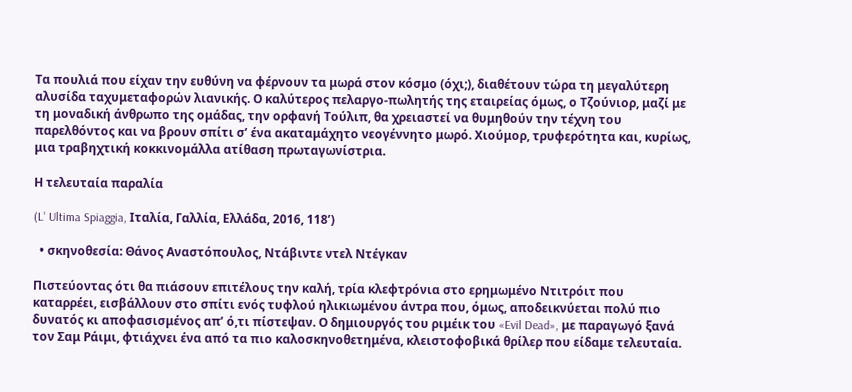Τα πουλιά που είχαν την ευθύνη να φέρνουν τα μωρά στον κόσμο (όχι;), διαθέτουν τώρα τη μεγαλύτερη αλυσίδα ταχυμεταφορών λιανικής. Ο καλύτερος πελαργο-πωλητής της εταιρείας όμως, ο Τζούνιορ, μαζί με τη μοναδική άνθρωπο της ομάδας, την ορφανή Τούλιπ, θα χρειαστεί να θυμηθούν την τέχνη του παρελθόντος και να βρουν σπίτι σ’ ένα ακαταμάχητο νεογέννητο μωρό. Χιούμορ, τρυφερότητα και, κυρίως, μια τραβηχτική κοκκινομάλλα ατίθαση πρωταγωνίστρια.

Η τελευταία παραλία

(L’ Ultima Spiaggia, Ιταλία, Γαλλία, Ελλάδα, 2016, 118’)

  • σκηνοθεσία: Θάνος Αναστόπουλος, Ντάβιντε ντελ Ντέγκαν

Πιστεύοντας ότι θα πιάσουν επιτέλους την καλή, τρία κλεφτρόνια στο ερημωμένο Ντιτρόιτ που καταρρέει, εισβάλλουν στο σπίτι ενός τυφλού ηλικιωμένου άντρα που, όμως, αποδεικνύεται πολύ πιο δυνατός κι αποφασισμένος απ’ ό,τι πίστεψαν. Ο δημιουργός του ριμέικ του «Evil Dead», με παραγωγό ξανά τον Σαμ Ράιμι, φτιάχνει ένα από τα πιο καλοσκηνοθετημένα, κλειστοφοβικά θρίλερ που είδαμε τελευταία.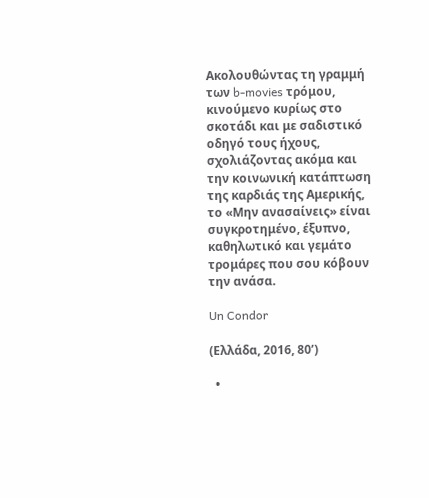Ακολουθώντας τη γραμμή των b-movies τρόμου, κινούμενο κυρίως στο σκοτάδι και με σαδιστικό οδηγό τους ήχους, σχολιάζοντας ακόμα και την κοινωνική κατάπτωση της καρδιάς της Αμερικής, το «Μην ανασαίνεις» είναι συγκροτημένο, έξυπνο, καθηλωτικό και γεμάτο τρομάρες που σου κόβουν την ανάσα.

Un Condor

(Ελλάδα, 2016, 80’)

  •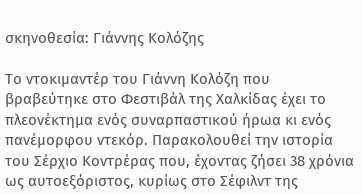σκηνοθεσία: Γιάννης Κολόζης

Το ντοκιμαντέρ του Γιάννη Κολόζη που βραβεύτηκε στο Φεστιβάλ της Χαλκίδας έχει το πλεονέκτημα ενός συναρπαστικού ήρωα κι ενός πανέμορφου ντεκόρ. Παρακολουθεί την ιστορία του Σέρχιο Κοντρέρας που, έχοντας ζήσει 38 χρόνια ως αυτοεξόριστος, κυρίως στο Σέφιλντ της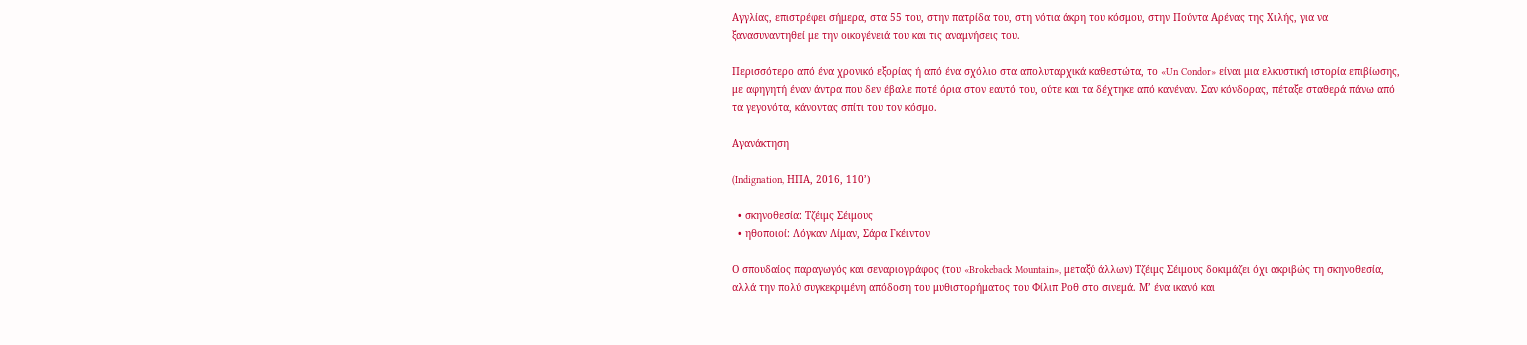Αγγλίας, επιστρέφει σήμερα, στα 55 του, στην πατρίδα του, στη νότια άκρη του κόσμου, στην Πούντα Αρένας της Χιλής, για να ξανασυναντηθεί με την οικογένειά του και τις αναμνήσεις του.

Περισσότερο από ένα χρονικό εξορίας ή από ένα σχόλιο στα απολυταρχικά καθεστώτα, το «Un Condor» είναι μια ελκυστική ιστορία επιβίωσης, με αφηγητή έναν άντρα που δεν έβαλε ποτέ όρια στον εαυτό του, ούτε και τα δέχτηκε από κανέναν. Σαν κόνδορας, πέταξε σταθερά πάνω από τα γεγονότα, κάνοντας σπίτι του τον κόσμο.

Αγανάκτηση

(Indignation, ΗΠΑ, 2016, 110’)

  • σκηνοθεσία: Τζέιμς Σέιμους
  • ηθοποιοί: Λόγκαν Λίμαν, Σάρα Γκέιντον

Ο σπουδαίος παραγωγός και σεναριογράφος (του «Brokeback Mountain», μεταξύ άλλων) Τζέιμς Σέιμους δοκιμάζει όχι ακριβώς τη σκηνοθεσία, αλλά την πολύ συγκεκριμένη απόδοση του μυθιστορήματος του Φίλιπ Ροθ στο σινεμά. Μ’ ένα ικανό και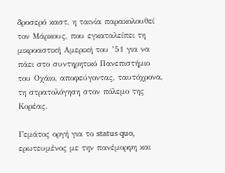δροσερό καστ, η ταινία παρακολουθεί τον Μάρκους, που εγκαταλείπει τη μικροαστική Αμερική του ’51 για να πάει στο συντηρητικό Πανεπιστήμιο του Οχάιο, αποφεύγοντας, ταυτόχρονα, τη στρατολόγηση στον πόλεμο της Κορέας.

Γεμάτος οργή για το status quo, ερωτευμένος με την πανέμορφη και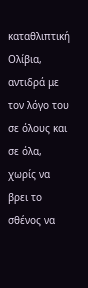καταθλιπτική Ολίβια, αντιδρά με τον λόγο του σε όλους και σε όλα, χωρίς να βρει το σθένος να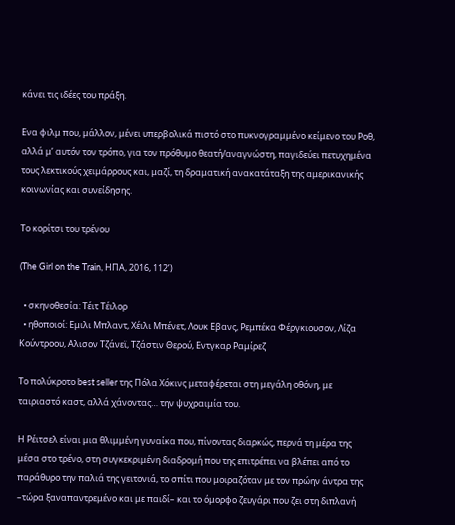κάνει τις ιδέες του πράξη.

Ενα φιλμ που, μάλλον, μένει υπερβολικά πιστό στο πυκνογραμμένο κείμενο του Ροθ, αλλά μ’ αυτόν τον τρόπο, για τον πρόθυμο θεατή/αναγνώστη, παγιδεύει πετυχημένα τους λεκτικούς χειμάρρους και, μαζί, τη δραματική ανακατάταξη της αμερικανικής κοινωνίας και συνείδησης.

Το κορίτσι του τρένου

(The Girl on the Train, ΗΠΑ, 2016, 112’)

  • σκηνοθεσία: Τέιτ Τέιλορ
  • ηθοποιοί: Eμιλι Μπλαντ, Χέιλι Μπένετ, Λουκ Eβανς, Ρεμπέκα Φέργκιουσον, Λίζα Κούντροου, Αλισον Τζάνεϊ, Τζάστιν Θερού, Εντγκαρ Ραμίρεζ

Το πολύκροτο best seller της Πόλα Χόκινς μεταφέρεται στη μεγάλη οθόνη, με ταιριαστό καστ, αλλά χάνοντας… την ψυχραιμία του.

Η Ρέιτσελ είναι μια θλιμμένη γυναίκα που, πίνοντας διαρκώς, περνά τη μέρα της μέσα στο τρένο, στη συγκεκριμένη διαδρομή που της επιτρέπει να βλέπει από το παράθυρο την παλιά της γειτονιά, το σπίτι που μοιραζόταν με τον πρώην άντρα της –τώρα ξαναπαντρεμένο και με παιδί– και το όμορφο ζευγάρι που ζει στη διπλανή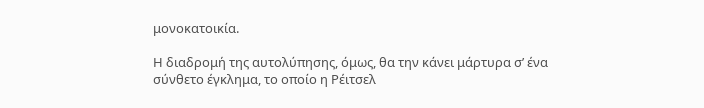μονοκατοικία.

Η διαδρομή της αυτολύπησης, όμως, θα την κάνει μάρτυρα σ’ ένα σύνθετο έγκλημα, το οποίο η Ρέιτσελ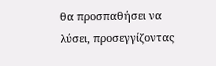θα προσπαθήσει να λύσει, προσεγγίζοντας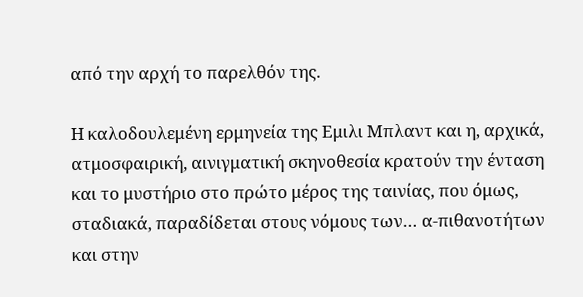από την αρχή το παρελθόν της.

Η καλοδουλεμένη ερμηνεία της Εμιλι Μπλαντ και η, αρχικά, ατμοσφαιρική, αινιγματική σκηνοθεσία κρατούν την ένταση και το μυστήριο στο πρώτο μέρος της ταινίας, που όμως, σταδιακά, παραδίδεται στους νόμους των… α-πιθανοτήτων και στην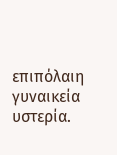επιπόλαιη γυναικεία υστερία.